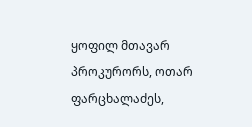ყოფილ მთავარ პროკურორს, ოთარ ფარცხალაძეს,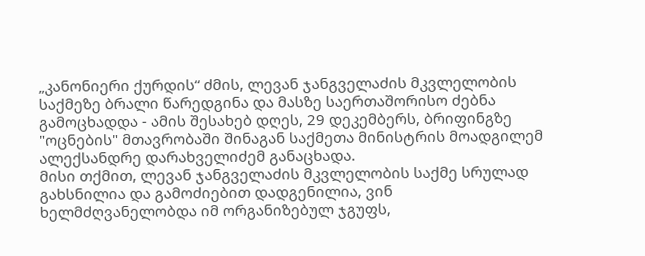„კანონიერი ქურდის“ ძმის, ლევან ჯანგველაძის მკვლელობის საქმეზე ბრალი წარედგინა და მასზე საერთაშორისო ძებნა გამოცხადდა - ამის შესახებ დღეს, 29 დეკემბერს, ბრიფინგზე "ოცნების" მთავრობაში შინაგან საქმეთა მინისტრის მოადგილემ ალექსანდრე დარახველიძემ განაცხადა.
მისი თქმით, ლევან ჯანგველაძის მკვლელობის საქმე სრულად გახსნილია და გამოძიებით დადგენილია, ვინ ხელმძღვანელობდა იმ ორგანიზებულ ჯგუფს,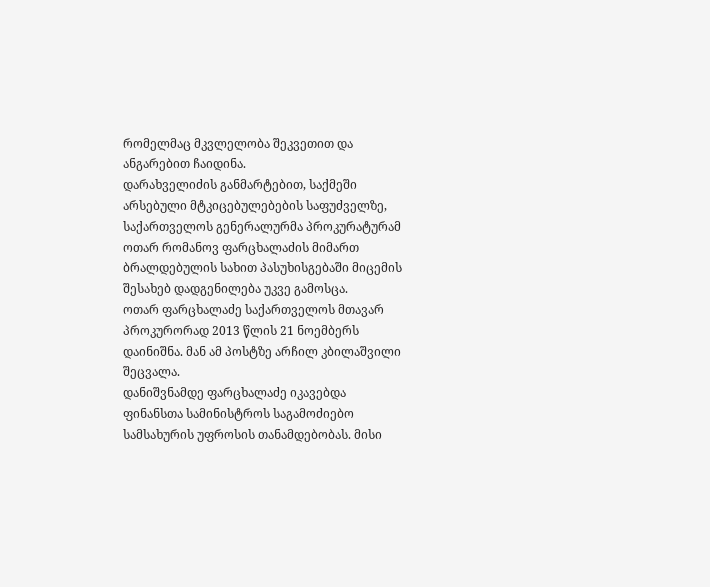რომელმაც მკვლელობა შეკვეთით და ანგარებით ჩაიდინა.
დარახველიძის განმარტებით, საქმეში არსებული მტკიცებულებების საფუძველზე, საქართველოს გენერალურმა პროკურატურამ ოთარ რომანოვ ფარცხალაძის მიმართ ბრალდებულის სახით პასუხისგებაში მიცემის შესახებ დადგენილება უკვე გამოსცა.
ოთარ ფარცხალაძე საქართველოს მთავარ პროკურორად 2013 წლის 21 ნოემბერს დაინიშნა. მან ამ პოსტზე არჩილ კბილაშვილი შეცვალა.
დანიშვნამდე ფარცხალაძე იკავებდა ფინანსთა სამინისტროს საგამოძიებო სამსახურის უფროსის თანამდებობას. მისი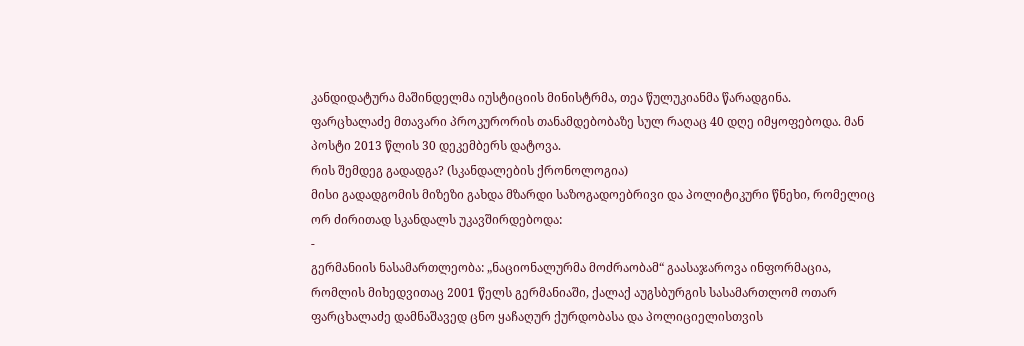კანდიდატურა მაშინდელმა იუსტიციის მინისტრმა, თეა წულუკიანმა წარადგინა.
ფარცხალაძე მთავარი პროკურორის თანამდებობაზე სულ რაღაც 40 დღე იმყოფებოდა. მან პოსტი 2013 წლის 30 დეკემბერს დატოვა.
რის შემდეგ გადადგა? (სკანდალების ქრონოლოგია)
მისი გადადგომის მიზეზი გახდა მზარდი საზოგადოებრივი და პოლიტიკური წნეხი, რომელიც ორ ძირითად სკანდალს უკავშირდებოდა:
-
გერმანიის ნასამართლეობა: „ნაციონალურმა მოძრაობამ“ გაასაჯაროვა ინფორმაცია, რომლის მიხედვითაც 2001 წელს გერმანიაში, ქალაქ აუგსბურგის სასამართლომ ოთარ ფარცხალაძე დამნაშავედ ცნო ყაჩაღურ ქურდობასა და პოლიციელისთვის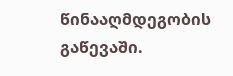წინააღმდეგობის გაწევაში.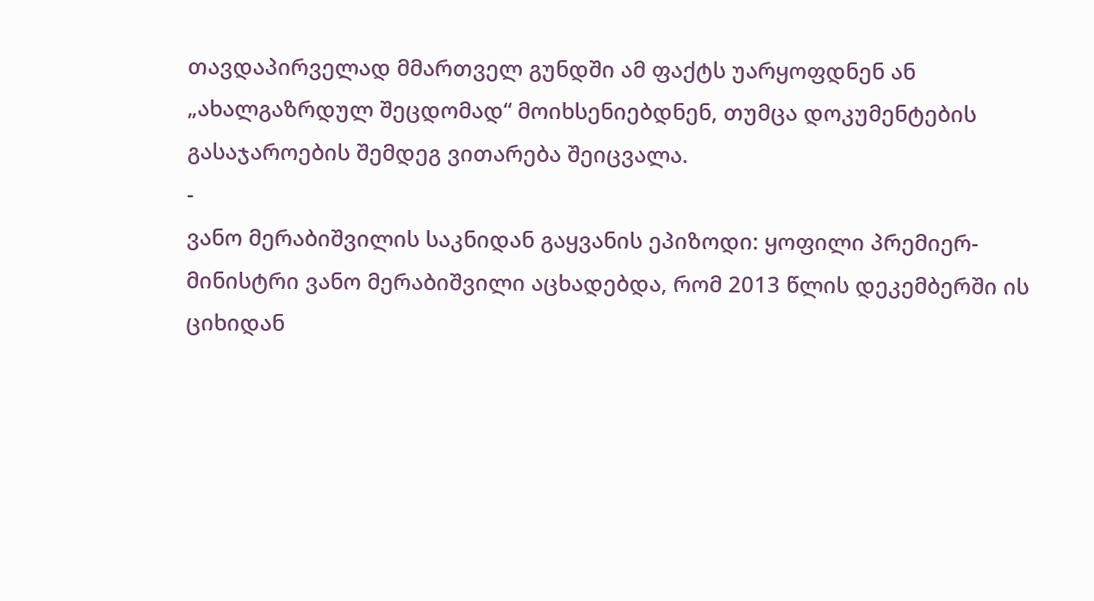თავდაპირველად მმართველ გუნდში ამ ფაქტს უარყოფდნენ ან „ახალგაზრდულ შეცდომად“ მოიხსენიებდნენ, თუმცა დოკუმენტების გასაჯაროების შემდეგ ვითარება შეიცვალა.
-
ვანო მერაბიშვილის საკნიდან გაყვანის ეპიზოდი: ყოფილი პრემიერ-მინისტრი ვანო მერაბიშვილი აცხადებდა, რომ 2013 წლის დეკემბერში ის ციხიდან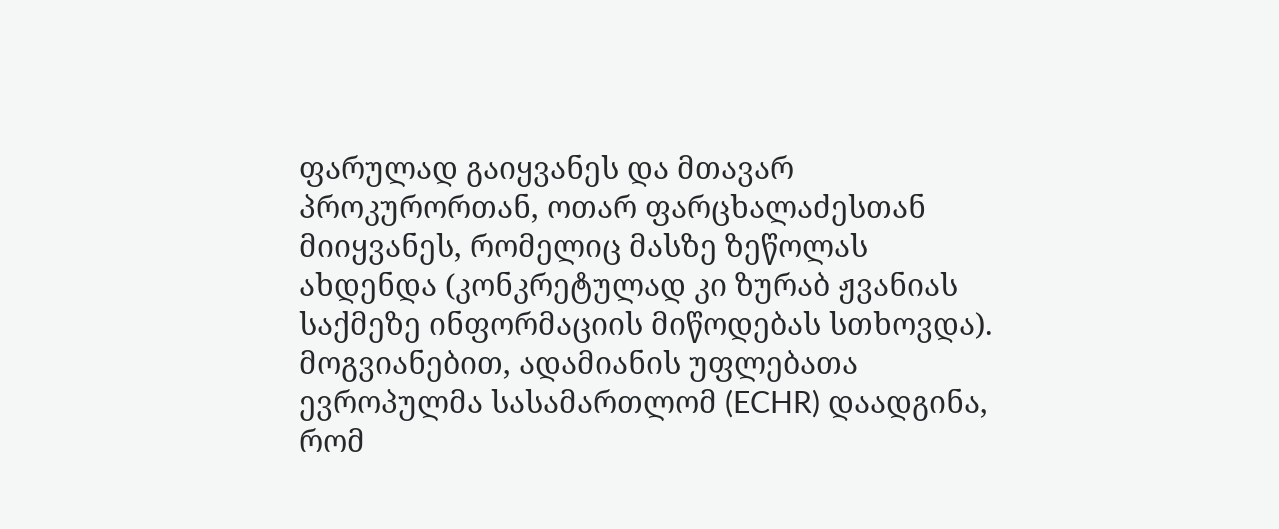ფარულად გაიყვანეს და მთავარ პროკურორთან, ოთარ ფარცხალაძესთან მიიყვანეს, რომელიც მასზე ზეწოლას ახდენდა (კონკრეტულად კი ზურაბ ჟვანიას საქმეზე ინფორმაციის მიწოდებას სთხოვდა).
მოგვიანებით, ადამიანის უფლებათა ევროპულმა სასამართლომ (ECHR) დაადგინა, რომ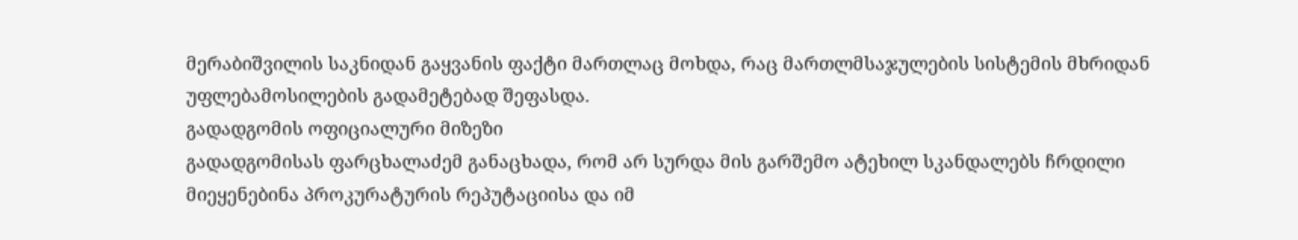მერაბიშვილის საკნიდან გაყვანის ფაქტი მართლაც მოხდა, რაც მართლმსაჯულების სისტემის მხრიდან უფლებამოსილების გადამეტებად შეფასდა.
გადადგომის ოფიციალური მიზეზი
გადადგომისას ფარცხალაძემ განაცხადა, რომ არ სურდა მის გარშემო ატეხილ სკანდალებს ჩრდილი მიეყენებინა პროკურატურის რეპუტაციისა და იმ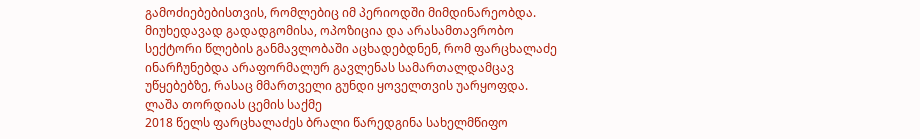გამოძიებებისთვის, რომლებიც იმ პერიოდში მიმდინარეობდა.
მიუხედავად გადადგომისა, ოპოზიცია და არასამთავრობო სექტორი წლების განმავლობაში აცხადებდნენ, რომ ფარცხალაძე ინარჩუნებდა არაფორმალურ გავლენას სამართალდამცავ უწყებებზე, რასაც მმართველი გუნდი ყოველთვის უარყოფდა.
ლაშა თორდიას ცემის საქმე
2018 წელს ფარცხალაძეს ბრალი წარედგინა სახელმწიფო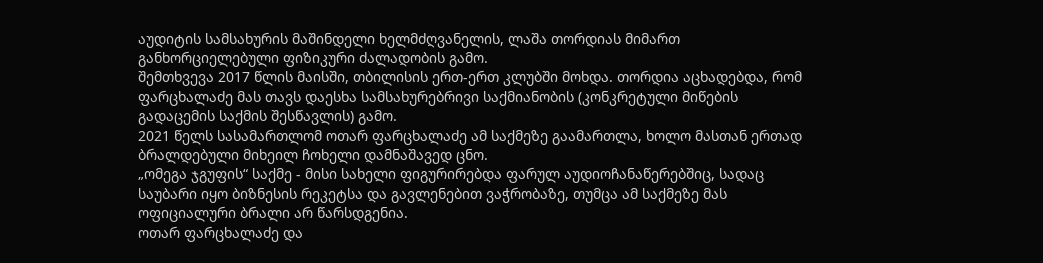აუდიტის სამსახურის მაშინდელი ხელმძღვანელის, ლაშა თორდიას მიმართ განხორციელებული ფიზიკური ძალადობის გამო.
შემთხვევა 2017 წლის მაისში, თბილისის ერთ-ერთ კლუბში მოხდა. თორდია აცხადებდა, რომ ფარცხალაძე მას თავს დაესხა სამსახურებრივი საქმიანობის (კონკრეტული მიწების გადაცემის საქმის შესწავლის) გამო.
2021 წელს სასამართლომ ოთარ ფარცხალაძე ამ საქმეზე გაამართლა, ხოლო მასთან ერთად ბრალდებული მიხეილ ჩოხელი დამნაშავედ ცნო.
„ომეგა ჯგუფის“ საქმე - მისი სახელი ფიგურირებდა ფარულ აუდიოჩანაწერებშიც, სადაც საუბარი იყო ბიზნესის რეკეტსა და გავლენებით ვაჭრობაზე, თუმცა ამ საქმეზე მას ოფიციალური ბრალი არ წარსდგენია.
ოთარ ფარცხალაძე და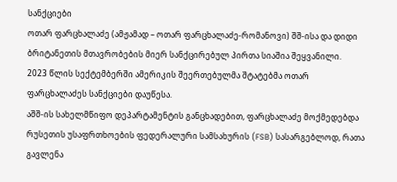სანქციები
ოთარ ფარცხალაძე (ამჟამად – ოთარ ფარცხალაძე-რომანოვი) შშ-ისა და დიდი ბრიტანეთის მთავრობების მიერ სანქცირებულ პირთა სიაშია შეყვანილი.
2023 წლის სექტემბერში ამერიკის შეერთებულმა შტატებმა ოთარ ფარცხალაძეს სანქციები დაუწესა.
აშშ-ის სახელმწიფო დეპარტამენტის განცხადებით, ფარცხალაძე მოქმედებდა რუსეთის უსაფრთხოების ფედერალური სამსახურის (FSB) სასარგებლოდ, რათა გავლენა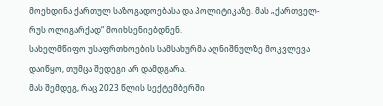მოეხდინა ქართულ საზოგადოებასა და პოლიტიკაზე. მას „ქართველ-რუს ოლიგარქად“ მოიხსენიებდნენ.
სახელმწიფო უსაფრთხოების სამსახურმა აღნიშნულზე მოკვლევა დაიწყო, თუმცა შედეგი არ დამდგარა.
მას შემდეგ, რაც 2023 წლის სექტემბერში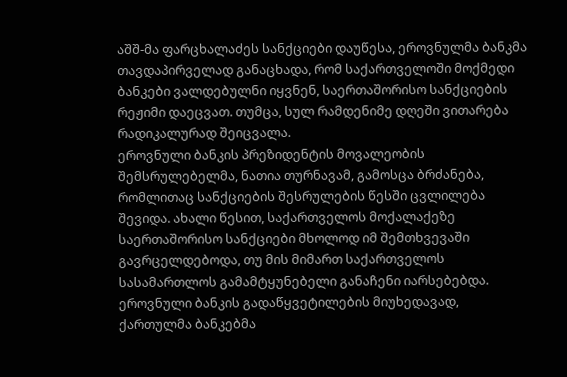აშშ-მა ფარცხალაძეს სანქციები დაუწესა, ეროვნულმა ბანკმა თავდაპირველად განაცხადა, რომ საქართველოში მოქმედი ბანკები ვალდებულნი იყვნენ, საერთაშორისო სანქციების რეჟიმი დაეცვათ. თუმცა, სულ რამდენიმე დღეში ვითარება რადიკალურად შეიცვალა.
ეროვნული ბანკის პრეზიდენტის მოვალეობის შემსრულებელმა, ნათია თურნავამ, გამოსცა ბრძანება, რომლითაც სანქციების შესრულების წესში ცვლილება შევიდა. ახალი წესით, საქართველოს მოქალაქეზე საერთაშორისო სანქციები მხოლოდ იმ შემთხვევაში გავრცელდებოდა, თუ მის მიმართ საქართველოს სასამართლოს გამამტყუნებელი განაჩენი იარსებებდა. ეროვნული ბანკის გადაწყვეტილების მიუხედავად, ქართულმა ბანკებმა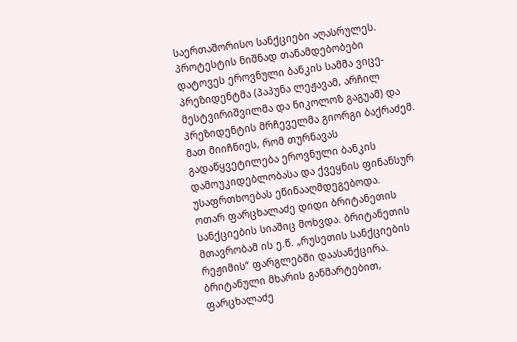საერთაშორისო სანქციები აღასრულეს.
პროტესტის ნიშნად თანამდებობები დატოვეს ეროვნული ბანკის სამმა ვიცე-პრეზიდენტმა (პაპუნა ლეჟავამ, არჩილ მესტვირიშვილმა და ნიკოლოზ გაგუამ) და პრეზიდენტის მრჩეველმა გიორგი ბაქრაძემ. მათ მიიჩნიეს, რომ თურნავას გადაწყვეტილება ეროვნული ბანკის დამოუკიდებლობასა და ქვეყნის ფინანსურ უსაფრთხოებას ეწინააღმდეგებოდა.
ოთარ ფარცხალაძე დიდი ბრიტანეთის სანქციების სიაშიც მოხვდა. ბრიტანეთის მთავრობამ ის ე.წ. „რუსეთის სანქციების რეჟიმის“ ფარგლებში დაასანქცირა.
ბრიტანული მხარის განმარტებით, ფარცხალაძე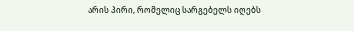არის პირი, რომელიც სარგებელს იღებს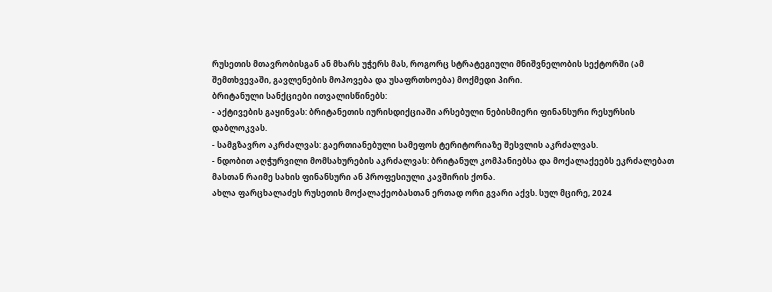რუსეთის მთავრობისგან ან მხარს უჭერს მას, როგორც სტრატეგიული მნიშვნელობის სექტორში (ამ შემთხვევაში, გავლენების მოპოვება და უსაფრთხოება) მოქმედი პირი.
ბრიტანული სანქციები ითვალისწინებს:
- აქტივების გაყინვას: ბრიტანეთის იურისდიქციაში არსებული ნებისმიერი ფინანსური რესურსის დაბლოკვას.
- სამგზავრო აკრძალვას: გაერთიანებული სამეფოს ტერიტორიაზე შესვლის აკრძალვას.
- ნდობით აღჭურვილი მომსახურების აკრძალვას: ბრიტანულ კომპანიებსა და მოქალაქეებს ეკრძალებათ მასთან რაიმე სახის ფინანსური ან პროფესიული კავშირის ქონა.
ახლა ფარცხალაძეს რუსეთის მოქალაქეობასთან ერთად ორი გვარი აქვს. სულ მცირე, 2024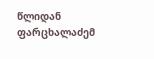წლიდან ფარცხალაძემ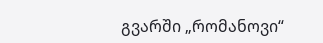გვარში „რომანოვი“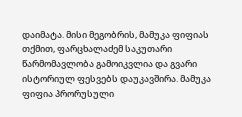დაიმატა. მისი მეგობრის, მამუკა ფიფიას თქმით, ფარცხალაძემ საკუთარი წარმომავლობა გამოიკვლია და გვარი ისტორიულ ფესვებს დაუკავშირა. მამუკა ფიფია პრორუსული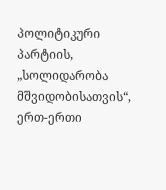პოლიტიკური პარტიის, „სოლიდარობა მშვიდობისათვის“, ერთ-ერთი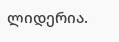ლიდერია.